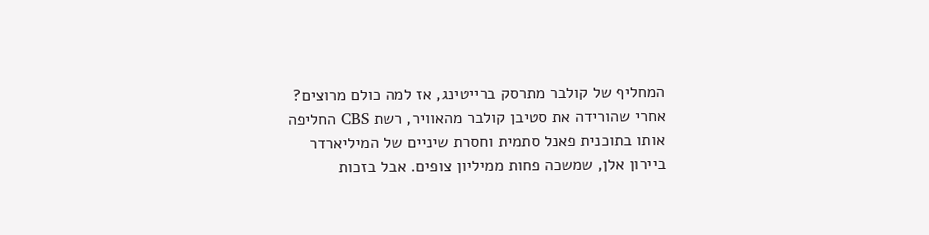המחליף של קולבר מתרסק ברייטינג, אז למה כולם מרוצים?
אחרי שהורידה את סטיבן קולבר מהאוויר, רשת CBS החליפה אותו בתוכנית פאנל סתמית וחסרת שיניים של המיליארדר ביירון אלן, שמשכה פחות ממיליון צופים. אבל בזכות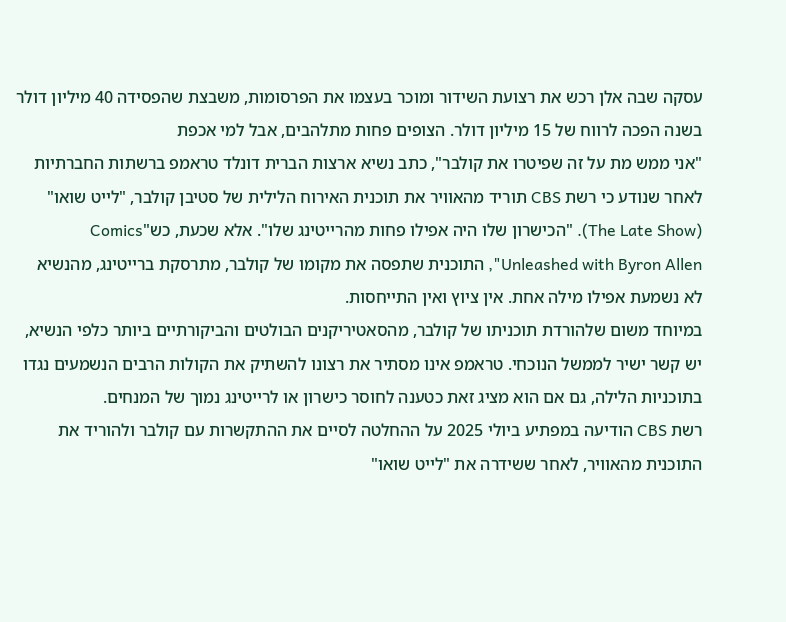עסקה שבה אלן רכש את רצועת השידור ומוכר בעצמו את הפרסומות, משבצת שהפסידה 40 מיליון דולר בשנה הפכה לרווח של 15 מיליון דולר. הצופים פחות מתלהבים, אבל למי אכפת
"אני ממש מת על זה שפיטרו את קולבר", כתב נשיא ארצות הברית דונלד טראמפ ברשתות החברתיות לאחר שנודע כי רשת CBS תוריד מהאוויר את תוכנית האירוח הלילית של סטיבן קולבר, "לייט שואו" (The Late Show). "הכישרון שלו היה אפילו פחות מהרייטינג שלו". אלא שכעת, כש"Comics Unleashed with Byron Allen", התוכנית שתפסה את מקומו של קולבר, מתרסקת ברייטינג, מהנשיא לא נשמעת אפילו מילה אחת. אין ציוץ ואין התייחסות.
במיוחד משום שלהורדת תוכניתו של קולבר, מהסאטיריקנים הבולטים והביקורתיים ביותר כלפי הנשיא, יש קשר ישיר לממשל הנוכחי. טראמפ אינו מסתיר את רצונו להשתיק את הקולות הרבים הנשמעים נגדו בתוכניות הלילה, גם אם הוא מציג זאת כטענה לחוסר כישרון או לרייטינג נמוך של המנחים.
רשת CBS הודיעה במפתיע ביולי 2025 על ההחלטה לסיים את ההתקשרות עם קולבר ולהוריד את התוכנית מהאוויר, לאחר ששידרה את "לייט שואו"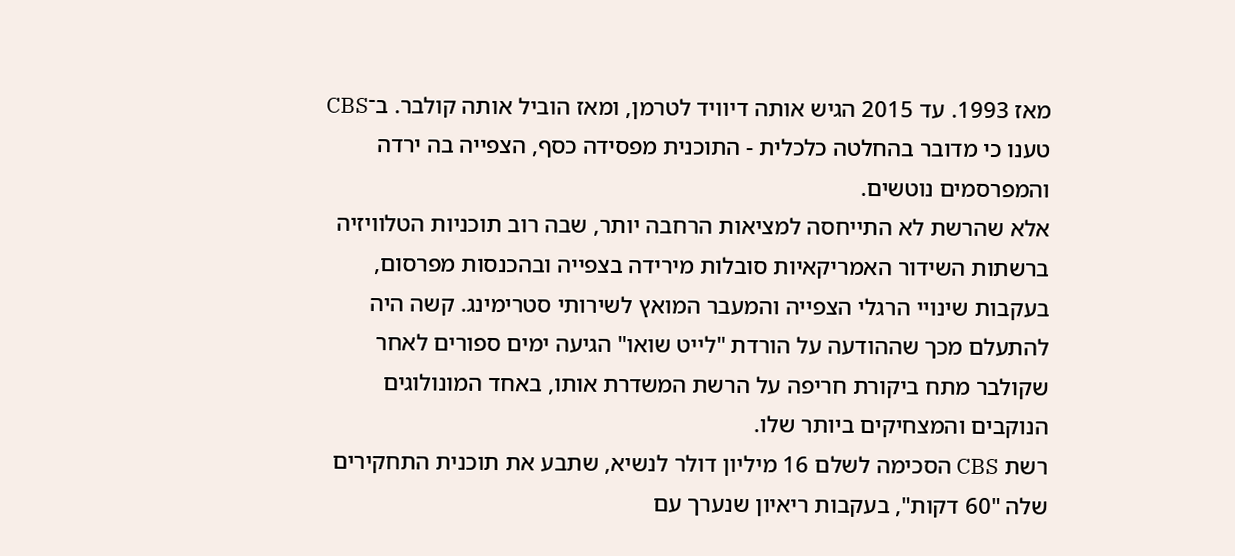מאז 1993. עד 2015 הגיש אותה דיוויד לטרמן, ומאז הוביל אותה קולבר. ב־CBS טענו כי מדובר בהחלטה כלכלית - התוכנית מפסידה כסף, הצפייה בה ירדה והמפרסמים נוטשים.
אלא שהרשת לא התייחסה למציאות הרחבה יותר, שבה רוב תוכניות הטלוויזיה ברשתות השידור האמריקאיות סובלות מירידה בצפייה ובהכנסות מפרסום, בעקבות שינויי הרגלי הצפייה והמעבר המואץ לשירותי סטרימינג. קשה היה להתעלם מכך שההודעה על הורדת "לייט שואו" הגיעה ימים ספורים לאחר שקולבר מתח ביקורת חריפה על הרשת המשדרת אותו, באחד המונולוגים הנוקבים והמצחיקים ביותר שלו.
רשת CBS הסכימה לשלם 16 מיליון דולר לנשיא, שתבע את תוכנית התחקירים שלה "60 דקות", בעקבות ריאיון שנערך עם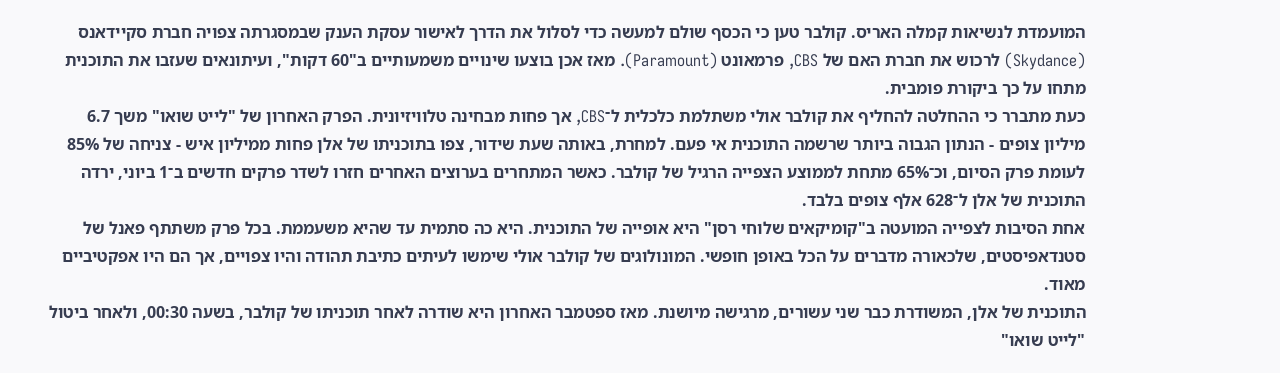המועמדת לנשיאות קמלה האריס. קולבר טען כי הכסף שולם למעשה כדי לסלול את הדרך לאישור עסקת הענק שבמסגרתה צפויה חברת סקיידאנס (Skydance) לרכוש את חברת האם של CBS, פרמאונט (Paramount). מאז אכן בוצעו שינויים משמעותיים ב"60 דקות", ועיתונאים שעזבו את התוכנית מתחו על כך ביקורת פומבית.
כעת מתברר כי ההחלטה להחליף את קולבר אולי משתלמת כלכלית ל־CBS, אך פחות מבחינה טלוויזיונית. הפרק האחרון של "לייט שואו" משך 6.7 מיליון צופים - הנתון הגבוה ביותר שרשמה התוכנית אי פעם. למחרת, באותה שעת שידור, צפו בתוכניתו של אלן פחות ממיליון איש - צניחה של 85% לעומת פרק הסיום, וכ־65% מתחת לממוצע הצפייה הרגיל של קולבר. כאשר המתחרים בערוצים האחרים חזרו לשדר פרקים חדשים ב־1 ביוני, ירדה התוכנית של אלן ל־628 אלף צופים בלבד.
אחת הסיבות לצפייה המועטה ב"קומיקאים שלוחי רסן" היא אופייה של התוכנית. היא כה סתמית עד שהיא משעממת. בכל פרק משתתף פאנל של סטנדאפיסטים, שלכאורה מדברים על הכל באופן חופשי. המונולוגים של קולבר אולי שימשו לעיתים כתיבת תהודה והיו צפויים, אך הם היו אפקטיביים מאוד.
התוכנית של אלן, המשודרת כבר שני עשורים, מרגישה מיושנת. מאז ספטמבר האחרון היא שודרה לאחר תוכניתו של קולבר, בשעה 00:30, ולאחר ביטול "לייט שואו"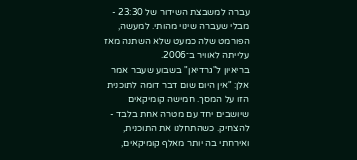עברה למשבצת השידור של 23:30 - מבלי שעברה שינוי מהותי. למעשה, הפורמט שלה כמעט שלא השתנה מאז עלייתה לאוויר ב־2006.
בריאיון ל"גרדיאן" בשבוע שעבר אמר אלן: "אין היום שום דבר דומה לתוכנית הזו על המסך. חמישה קומיקאים שיושבים יחד עם מטרה אחת בלבד - להצחיק. כשהתחלנו את התוכנית, ואירחתי בה יותר מאלף קומיקאים,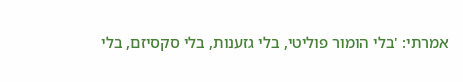אמרתי: 'בלי הומור פוליטי, בלי גזענות, בלי סקסיזם, בלי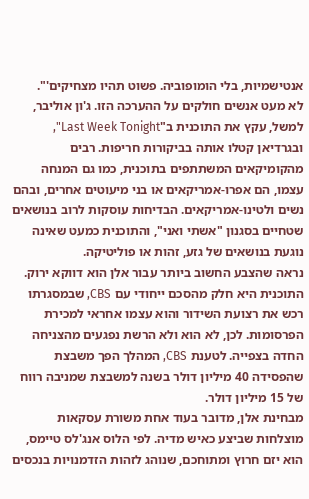אנטישמיות, בלי הומופוביה. פשוט תהיו מצחיקים'".
לא מעט אנשים חולקים על ההערכה הזו. ג'ון אוליבר, למשל, עקץ את התוכנית ב"Last Week Tonight", ובגרדיאן קטלו אותה בביקורות חריפות. רבים מהקומיקאים המשתתפים בתוכנית, כמו גם המנחה עצמו, הם אפרו-אמריקאים או בני מיעוטים אחרים, ובהם נשים ולטינו-אמריקאים. הבדיחות עוסקות לרוב בנושאים שטחיים בסגנון "אשתי ואני", והתוכנית כמעט שאינה נוגעת בנושאים של גזע, זהות או פוליטיקה.
נראה שהצבע החשוב ביותר עבור אלן הוא דווקא ירוק. התוכנית היא חלק מהסכם ייחודי עם CBS, שבמסגרתו רכש את רצועת השידור והוא עצמו אחראי למכירת הפרסומות. לכן, לא הוא ולא הרשת נפגעים מהצניחה החדה בצפייה. לטענת CBS, המהלך הפך משבצת שהפסידה 40 מיליון דולר בשנה למשבצת שמניבה רווח של 15 מיליון דולר.
מבחינת אלן, מדובר בעוד אחת משורת עסקאות מוצלחות שביצע כאיש מדיה. לפי הלוס אנג'לס טיימס, הוא יזם חרוץ ומתוחכם, שנוהג לזהות הזדמנויות בנכסים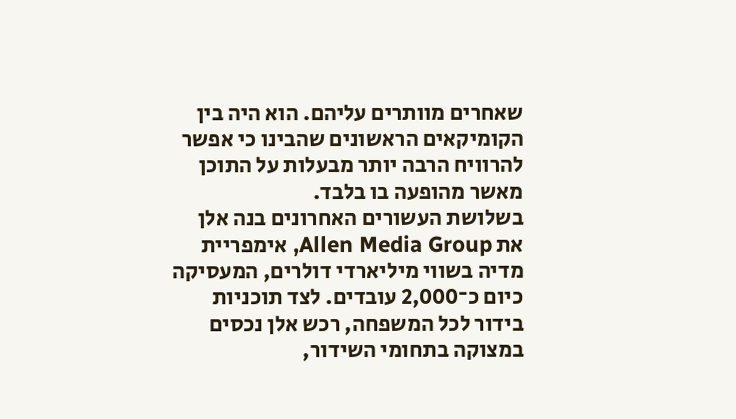שאחרים מוותרים עליהם. הוא היה בין הקומיקאים הראשונים שהבינו כי אפשר להרוויח הרבה יותר מבעלות על התוכן מאשר מהופעה בו בלבד.
בשלושת העשורים האחרונים בנה אלן את Allen Media Group, אימפריית מדיה בשווי מיליארדי דולרים, המעסיקה כיום כ־2,000 עובדים. לצד תוכניות בידור לכל המשפחה, רכש אלן נכסים במצוקה בתחומי השידור,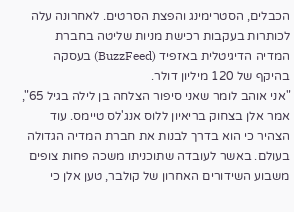הכבלים, הסטרימינג והפצת הסרטים. לאחרונה עלה לכותרות בעקבות רכישת מניות שליטה בחברת המדיה הדיגיטלית באזפיד (BuzzFeed) בעסקה בהיקף של 120 מיליון דולר.
"אני אוהב לומר שאני סיפור הצלחה בן לילה בגיל 65", אמר אלן בצחוק בריאיון ללוס אנג'לס טיימס. עוד הצהיר כי הוא בדרך לבנות את חברת המדיה הגדולה בעולם. באשר לעובדה שתוכניתו משכה פחות צופים משבוע השידורים האחרון של קולבר, טען אלן כי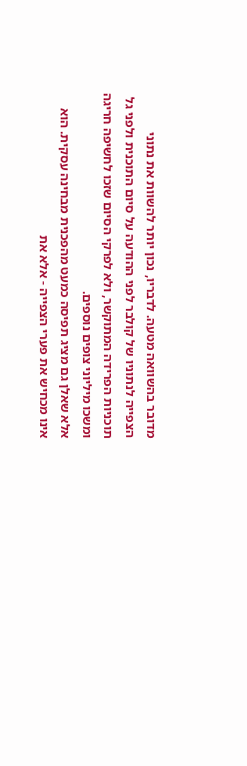מדובר בהשוואה מטעה. לדבריו, נכון יותר להשוות את נתוני הצפייה לנתוניו של קולבר לפני ההודעה על סיום התוכנית ולפני גל תוכניות הפרידה המתוקשר, ולא לפרקי הסיום שזכו לחשיפה חריגה ומשכו מיליוני צופים נוספים.
אלא שאלן גם מציג תפיסה כמעט מהפכנית מבחינה עסקית. הוא אינו מכחיש את פערי הצפייה - אלא את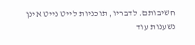חשיבותם. לדבריו, תוכניות לייט נייט אינן נשענות עוד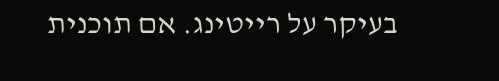בעיקר על רייטינג. אם תוכנית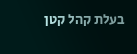בעלת קהל קטן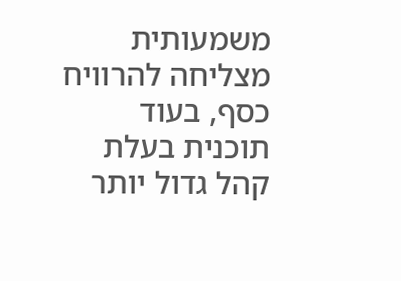משמעותית מצליחה להרוויח כסף, בעוד תוכנית בעלת קהל גדול יותר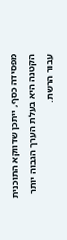מפסידה כסף, ייתכן שדווקא התוכנית הקטנה היא בעלת הערך הגבוה יותר עבור הרשת.